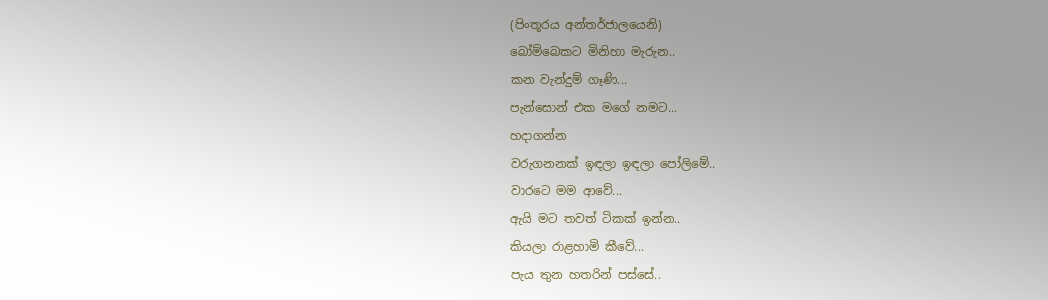(පිංතූරය අන්තර්ජාලයෙනි)
බෝම්බෙකට මිනිහා මැරුන..
කන වැන්දුම් ගෑණි...
පැන්සොන් එක මගේ නමට...
හදාගන්න
වරුගනනක් ඉඳලා ඉඳලා පෝලිමේ..
වාරටෙ මම ආවේ...
ඇයි මට තවත් ටිකක් ඉන්න..
කියලා රාළහාමි කීවේ...
පැය තුන හතරින් පස්සේ..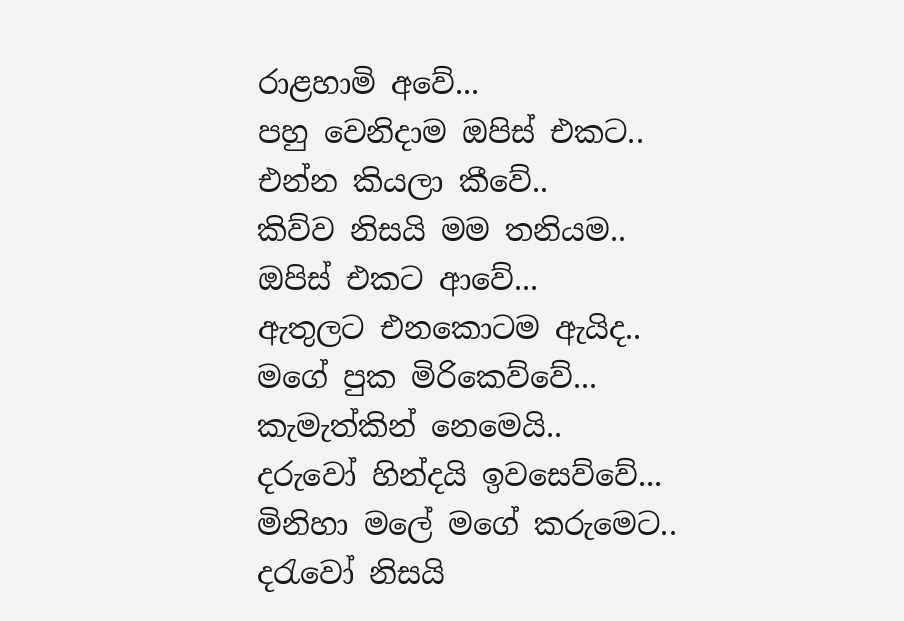රාළහාමි අවේ...
පහු වෙනිදාම ඔපිස් එකට..
එන්න කියලා කීවේ..
කිව්ව නිසයි මම තනියම..
ඔපිස් එකට ආවේ...
ඇතුලට එනකොටම ඇයිද..
මගේ පුක මිරිකෙව්වේ...
කැමැත්කින් නෙමෙයි..
දරුවෝ හින්දයි ඉවසෙව්වේ...
මිනිහා මලේ මගේ කරුමෙට..
දරැවෝ නිසයි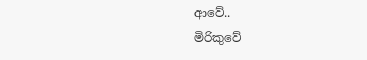ආවේ..
මිරිකුවේ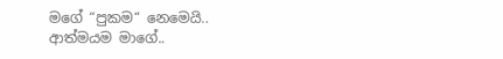මගේ “පුකම“ නෙමෙයි..
ආත්මයම මාගේ..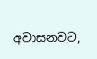අවාසනවට,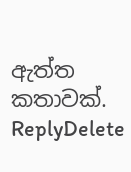ඇත්ත කතාවක්.
ReplyDelete